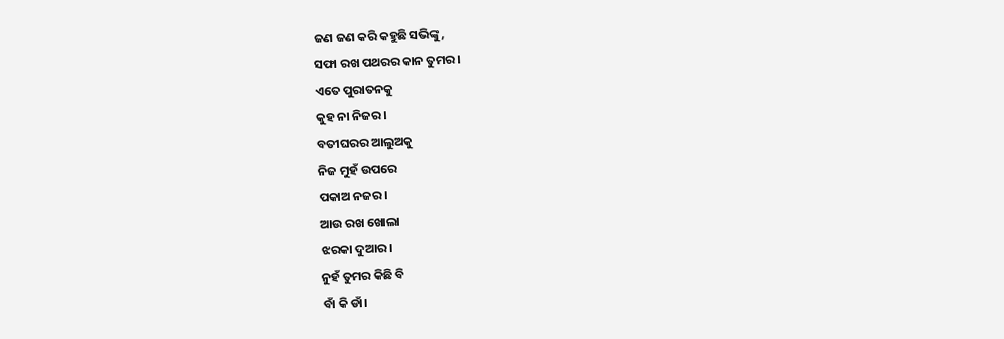ଜଣ ଜଣ କରି କହୁଛି ସଭିଙ୍କୁ,
ସଫା ରଖ ପଥରର କାନ ତୁମର।
ଏତେ ପୁରାତନକୁ
କୁହ ନା ନିଜର।
ବତୀଘରର ଆଲୁଅକୁ
ନିଜ ମୁହଁ ଉପରେ
ପକାଅ ନଜର।
ଆଉ ରଖ ଖୋଲା
ଝରକା ଦୁଆର।
ନୁହଁ ତୁମର କିଛି ବି
ବାଁ କି ଡାଁ।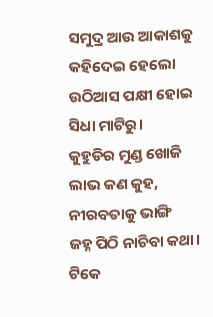ସମୁଦ୍ର ଆଉ ଆକାଶକୁ
କହିଦେଇ ହେଲୋ
ଉଠିଆସ ପକ୍ଷୀ ହୋଇ
ସିଧା ମାଟିରୁ।
କୁହୁଡିର ମୁଣ୍ଡ ଖୋଜି
ଲାଭ କଣ କୁହ,
ନୀରବତାକୁ ଭାଙ୍ଗି
ଜହ୍ନ ପିଠି ନାଚିବା କଥା।
ଟିକେ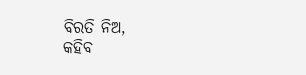ବିରତି ନିଅ,
କହିବ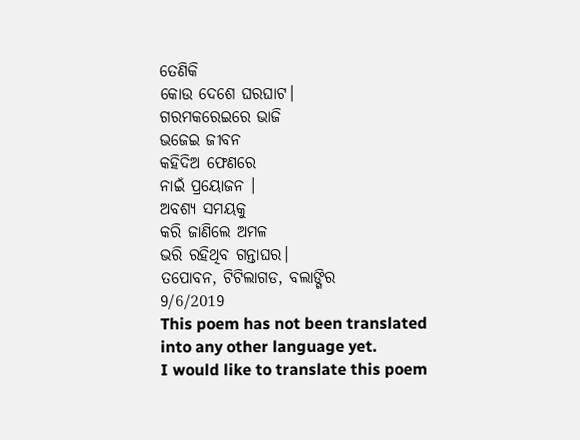ତେଣିକି
କୋଉ ଦେଶେ ଘରଘାଟ।
ଗରମକରେଇରେ ଭାଜି
ଭଜେଇ ଜୀବନ
କହିଦିଅ ଫେଣରେ
ନାଇଁ ପ୍ରୟୋଜନ ।
ଅବଶ୍ୟ ସମୟକୁ
କରି ଜାଣିଲେ ଅମଳ
ଭରି ରହିଥିବ ଗନ୍ତାଘର।
ତପୋବନ, ଟିଟିଲାଗଡ, ବଲାଙ୍ଗିର
9/6/2019
This poem has not been translated into any other language yet.
I would like to translate this poem